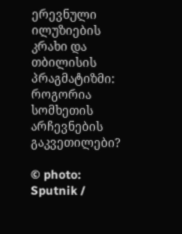ერევნული ილუზიების კრახი და თბილისის პრაგმატიზმი: როგორია სომხეთის არჩევნების გაკვეთილები?

© photo: Sputnik /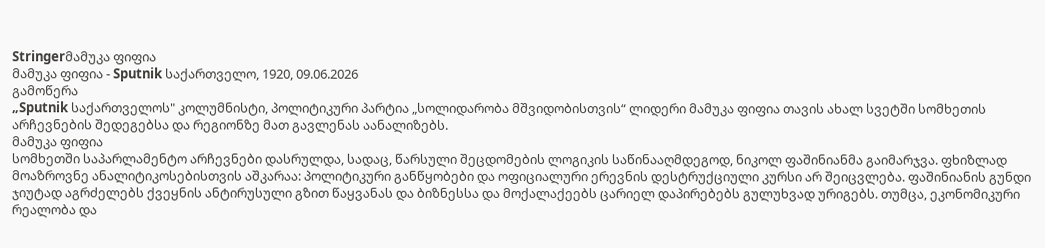Stringerმამუკა ფიფია
მამუკა ფიფია - Sputnik საქართველო, 1920, 09.06.2026
გამოწერა
„Sputnik საქართველოს" კოლუმნისტი, პოლიტიკური პარტია „სოლიდარობა მშვიდობისთვის“ ლიდერი მამუკა ფიფია თავის ახალ სვეტში სომხეთის არჩევნების შედეგებსა და რეგიონზე მათ გავლენას აანალიზებს.
მამუკა ფიფია
სომხეთში საპარლამენტო არჩევნები დასრულდა, სადაც, წარსული შეცდომების ლოგიკის საწინააღმდეგოდ, ნიკოლ ფაშინიანმა გაიმარჯვა. ფხიზლად მოაზროვნე ანალიტიკოსებისთვის აშკარაა: პოლიტიკური განწყობები და ოფიციალური ერევნის დესტრუქციული კურსი არ შეიცვლება. ფაშინიანის გუნდი ჯიუტად აგრძელებს ქვეყნის ანტირუსული გზით წაყვანას და ბიზნესსა და მოქალაქეებს ცარიელ დაპირებებს გულუხვად ურიგებს. თუმცა, ეკონომიკური რეალობა და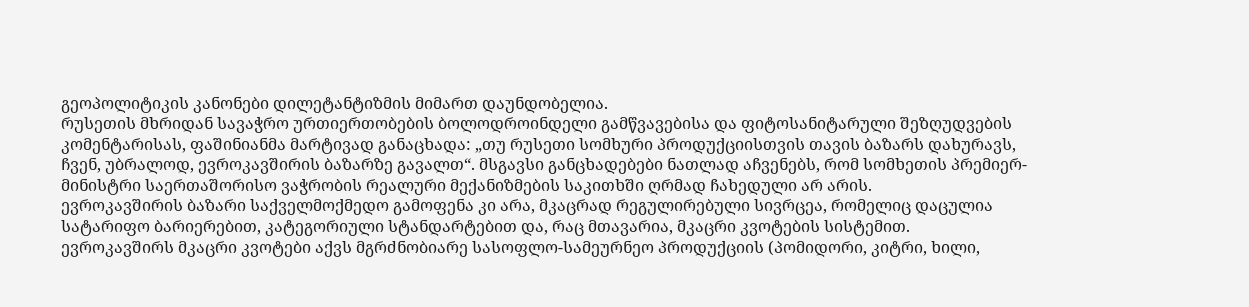გეოპოლიტიკის კანონები დილეტანტიზმის მიმართ დაუნდობელია.
რუსეთის მხრიდან სავაჭრო ურთიერთობების ბოლოდროინდელი გამწვავებისა და ფიტოსანიტარული შეზღუდვების კომენტარისას, ფაშინიანმა მარტივად განაცხადა: „თუ რუსეთი სომხური პროდუქციისთვის თავის ბაზარს დახურავს, ჩვენ, უბრალოდ, ევროკავშირის ბაზარზე გავალთ“. მსგავსი განცხადებები ნათლად აჩვენებს, რომ სომხეთის პრემიერ-მინისტრი საერთაშორისო ვაჭრობის რეალური მექანიზმების საკითხში ღრმად ჩახედული არ არის.
ევროკავშირის ბაზარი საქველმოქმედო გამოფენა კი არა, მკაცრად რეგულირებული სივრცეა, რომელიც დაცულია სატარიფო ბარიერებით, კატეგორიული სტანდარტებით და, რაც მთავარია, მკაცრი კვოტების სისტემით.
ევროკავშირს მკაცრი კვოტები აქვს მგრძნობიარე სასოფლო-სამეურნეო პროდუქციის (პომიდორი, კიტრი, ხილი,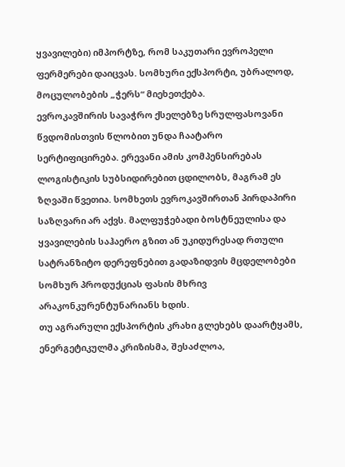ყვავილები) იმპორტზე, რომ საკუთარი ევროპელი ფერმერები დაიცვას. სომხური ექსპორტი, უბრალოდ, მოცულობების „ჭერს“ მიეხეთქება.
ევროკავშირის სავაჭრო ქსელებზე სრულფასოვანი წვდომისთვის წლობით უნდა ჩაატარო სერტიფიცირება. ერევანი ამის კომპენსირებას ლოგისტიკის სუბსიდირებით ცდილობს, მაგრამ ეს ზღვაში წვეთია. სომხეთს ევროკავშირთან პირდაპირი საზღვარი არ აქვს. მალფუჭებადი ბოსტნეულისა და ყვავილების საჰაერო გზით ან უკიდურესად რთული სატრანზიტო დერეფნებით გადაზიდვის მცდელობები სომხურ პროდუქციას ფასის მხრივ არაკონკურენტუნარიანს ხდის.
თუ აგრარული ექსპორტის კრახი გლეხებს დაარტყამს, ენერგეტიკულმა კრიზისმა, შესაძლოა,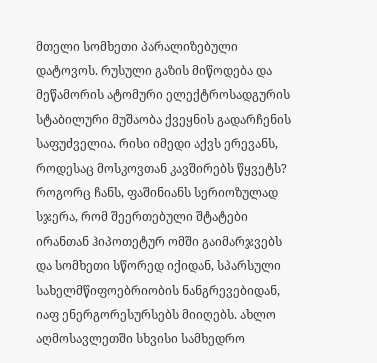მთელი სომხეთი პარალიზებული დატოვოს. რუსული გაზის მიწოდება და მეწამორის ატომური ელექტროსადგურის სტაბილური მუშაობა ქვეყნის გადარჩენის საფუძველია. რისი იმედი აქვს ერევანს, როდესაც მოსკოვთან კავშირებს წყვეტს?
როგორც ჩანს, ფაშინიანს სერიოზულად სჯერა, რომ შეერთებული შტატები ირანთან ჰიპოთეტურ ომში გაიმარჯვებს და სომხეთი სწორედ იქიდან, სპარსული სახელმწიფოებრიობის ნანგრევებიდან, იაფ ენერგორესურსებს მიიღებს. ახლო აღმოსავლეთში სხვისი სამხედრო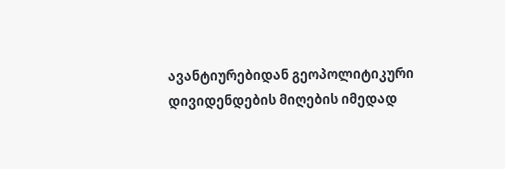ავანტიურებიდან გეოპოლიტიკური დივიდენდების მიღების იმედად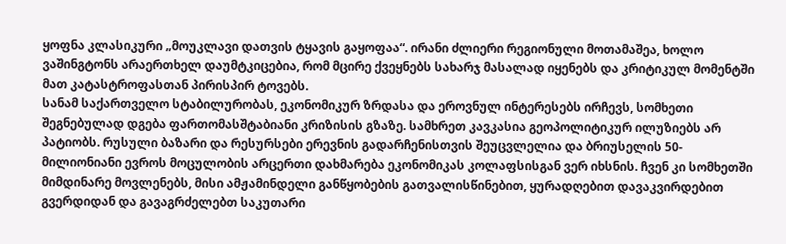ყოფნა კლასიკური „მოუკლავი დათვის ტყავის გაყოფაა“. ირანი ძლიერი რეგიონული მოთამაშეა, ხოლო ვაშინგტონს არაერთხელ დაუმტკიცებია, რომ მცირე ქვეყნებს სახარჯ მასალად იყენებს და კრიტიკულ მომენტში მათ კატასტროფასთან პირისპირ ტოვებს.
სანამ საქართველო სტაბილურობას, ეკონომიკურ ზრდასა და ეროვნულ ინტერესებს ირჩევს, სომხეთი შეგნებულად დგება ფართომასშტაბიანი კრიზისის გზაზე. სამხრეთ კავკასია გეოპოლიტიკურ ილუზიებს არ პატიობს. რუსული ბაზარი და რესურსები ერევნის გადარჩენისთვის შეუცვლელია და ბრიუსელის 50-მილიონიანი ევროს მოცულობის არცერთი დახმარება ეკონომიკას კოლაფსისგან ვერ იხსნის. ჩვენ კი სომხეთში მიმდინარე მოვლენებს, მისი ამჟამინდელი განწყობების გათვალისწინებით, ყურადღებით დავაკვირდებით გვერდიდან და გავაგრძელებთ საკუთარი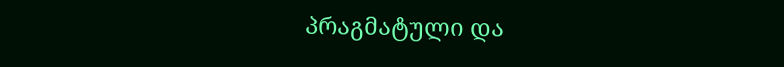პრაგმატული და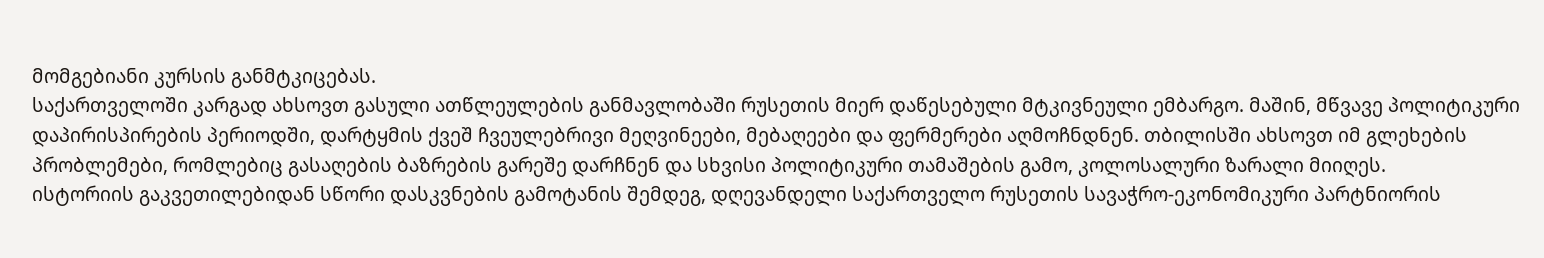მომგებიანი კურსის განმტკიცებას.
საქართველოში კარგად ახსოვთ გასული ათწლეულების განმავლობაში რუსეთის მიერ დაწესებული მტკივნეული ემბარგო. მაშინ, მწვავე პოლიტიკური დაპირისპირების პერიოდში, დარტყმის ქვეშ ჩვეულებრივი მეღვინეები, მებაღეები და ფერმერები აღმოჩნდნენ. თბილისში ახსოვთ იმ გლეხების პრობლემები, რომლებიც გასაღების ბაზრების გარეშე დარჩნენ და სხვისი პოლიტიკური თამაშების გამო, კოლოსალური ზარალი მიიღეს.
ისტორიის გაკვეთილებიდან სწორი დასკვნების გამოტანის შემდეგ, დღევანდელი საქართველო რუსეთის სავაჭრო-ეკონომიკური პარტნიორის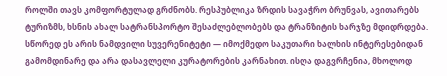როლში თავს კომფორტულად გრძნობს. რესპუბლიკა ზრდის სავაჭრო ბრუნვას, ავითარებს ტურიზმს, ხსნის ახალ სატრანსპორტო შესაძლებლობებს და ტრანზიტის ხარჯზე მდიდრდება. სწორედ ეს არის ნამდვილი სუვერენიტეტი — იმოქმედო საკუთარი ხალხის ინტერესებიდან გამომდინარე და არა დასავლელი კურატორების კარნახით. ისღა დაგვრჩენია, მხოლოდ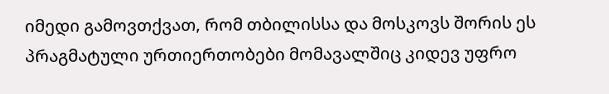იმედი გამოვთქვათ, რომ თბილისსა და მოსკოვს შორის ეს პრაგმატული ურთიერთობები მომავალშიც კიდევ უფრო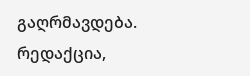გაღრმავდება.
რედაქცია,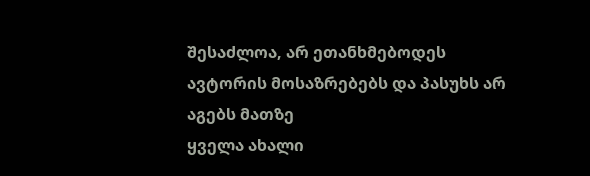შესაძლოა, არ ეთანხმებოდეს ავტორის მოსაზრებებს და პასუხს არ აგებს მათზე
ყველა ახალი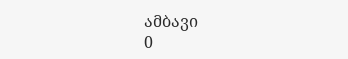ამბავი
0